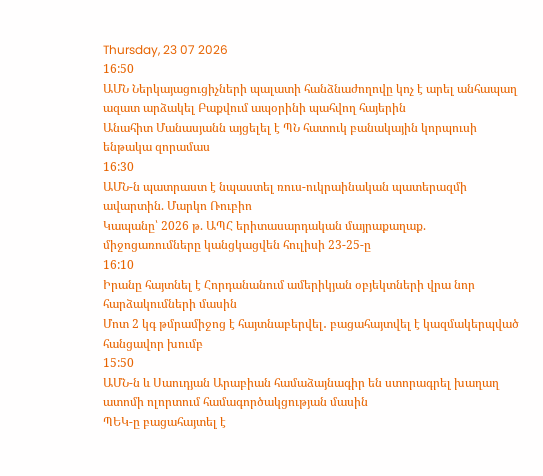Thursday, 23 07 2026
16:50
ԱՄՆ Ներկայացուցիչների պալատի հանձնաժողովը կոչ է արել անհապաղ ազատ արձակել Բաքվում ապօրինի պահվող հայերին
Անահիտ Մանասյանն այցելել է ՊՆ հատուկ բանակային կորպուսի ենթակա զորամաս
16:30
ԱՄՆ-ն պատրաստ է նպաստել ռուս-ուկրաինական պատերազմի ավարտին. Մարկո Ռուբիո
Կապանը՝ 2026 թ. ԱՊՀ երիտասարդական մայրաքաղաք. միջոցառումները կանցկացվեն հուլիսի 23-25-ը
16:10
Իրանը հայտնել է Հորդանանում ամերիկյան օբյեկտների վրա նոր հարձակումների մասին
Մոտ 2 կգ թմրամիջոց է հայտնաբերվել․ բացահայտվել է կազմակերպված հանցավոր խումբ
15:50
ԱՄՆ-ն և Սաուդյան Արաբիան համաձայնագիր են ստորագրել խաղաղ ատոմի ոլորտում համագործակցության մասին
ՊԵԿ-ը բացահայտել է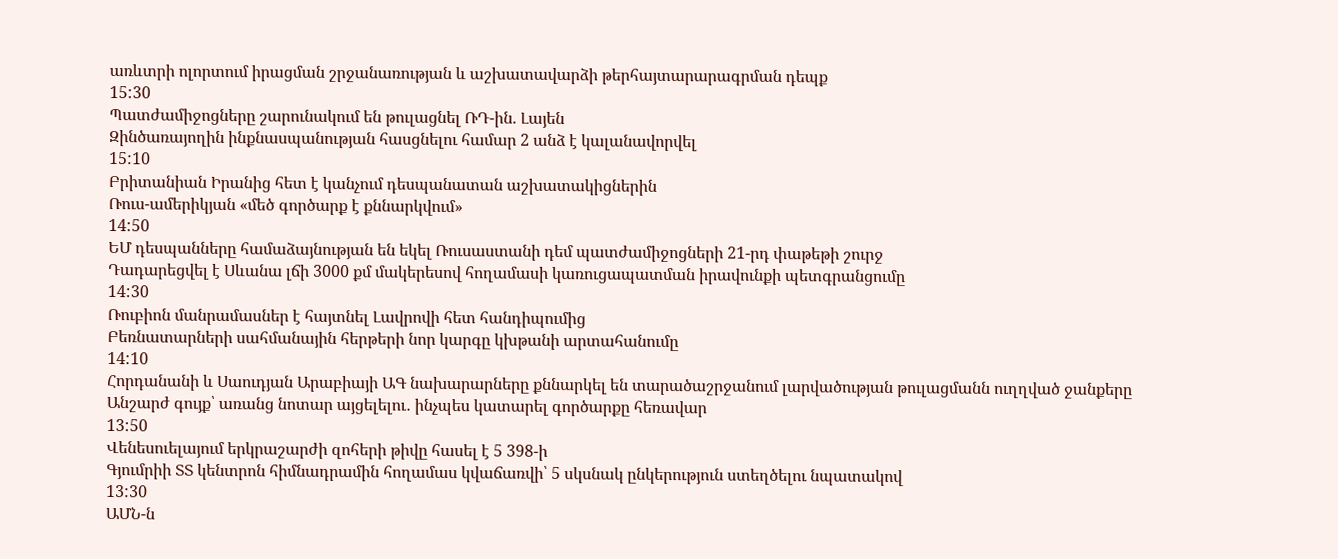առևտրի ոլորտում իրացման շրջանառության և աշխատավարձի թերհայտարարագրման դեպք
15:30
Պատժամիջոցները շարունակում են թուլացնել ՌԴ-ին. Լայեն
Զինծառայողին ինքնասպանության հասցնելու համար 2 անձ է կալանավորվել
15:10
Բրիտանիան Իրանից հետ է կանչում դեսպանատան աշխատակիցներին
Ռուս-ամերիկյան «մեծ գործարք է քննարկվում»
14:50
ԵՄ դեսպանները համաձայնության են եկել Ռուսաստանի դեմ պատժամիջոցների 21-րդ փաթեթի շուրջ
Դադարեցվել է Սևանա լճի 3000 քմ մակերեսով հողամասի կառուցապատման իրավունքի պետգրանցումը
14:30
Ռուբիոն մանրամասներ է հայտնել Լավրովի հետ հանդիպումից
Բեռնատարների սահմանային հերթերի նոր կարգը կխթանի արտահանումը
14:10
Հորդանանի և Սաուդյան Արաբիայի ԱԳ նախարարները քննարկել են տարածաշրջանում լարվածության թուլացմանն ուղղված ջանքերը
Անշարժ գույք՝ առանց նոտար այցելելու․ ինչպես կատարել գործարքը հեռավար
13:50
Վենեսուելայում երկրաշարժի զոհերի թիվը հասել է 5 398-ի
Գյումրիի ՏՏ կենտրոն հիմնադրամին հողամաս կվաճառվի՝ 5 սկսնակ ընկերություն ստեղծելու նպատակով
13:30
ԱՄՆ-ն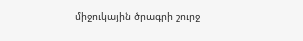միջուկային ծրագրի շուրջ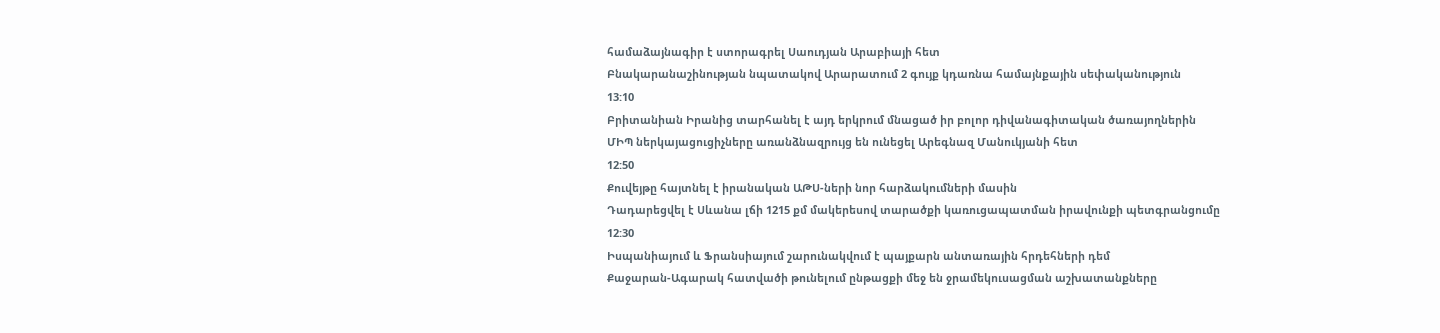համաձայնագիր է ստորագրել Սաուդյան Արաբիայի հետ
Բնակարանաշինության նպատակով Արարատում 2 գույք կդառնա համայնքային սեփականություն
13:10
Բրիտանիան Իրանից տարհանել է այդ երկրում մնացած իր բոլոր դիվանագիտական ծառայողներին
ՄԻՊ ներկայացուցիչները առանձնազրույց են ունեցել Արեգնազ Մանուկյանի հետ
12:50
Քուվեյթը հայտնել է իրանական ԱԹՍ-ների նոր հարձակումների մասին
Դադարեցվել է Սևանա լճի 1215 քմ մակերեսով տարածքի կառուցապատման իրավունքի պետգրանցումը
12:30
Իսպանիայում և Ֆրանսիայում շարունակվում է պայքարն անտառային հրդեհների դեմ
Քաջարան-Ագարակ հատվածի թունելում ընթացքի մեջ են ջրամեկուսացման աշխատանքները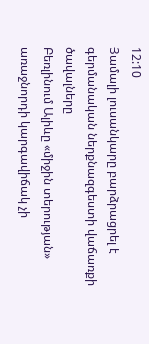12:10
Յամալի լուսանկարը բարձրացրել է գերմանական ներքնազգեստի վաճառքի ծավալները
Բեռլինում Ալիևը «միջին տերության» առաջնորդի կարգավիճակ չի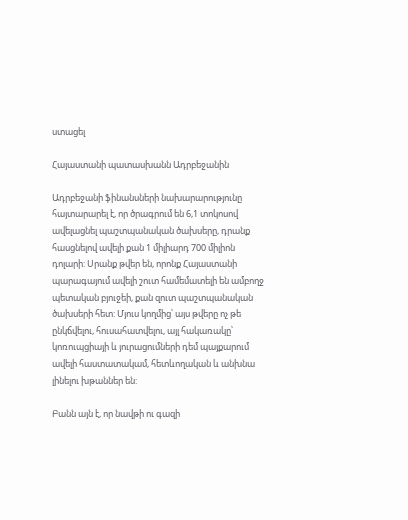ստացել

Հայաստանի պատասխանն Ադրբեջանին

Ադրբեջանի ֆինանսների նախարարությունը հայտարարել է, որ ծրագրում են 6,1 տոկոսով ավելացնել պաշտպանական ծախսերը, դրանք հասցնելով ավելի քան 1 միլիարդ 700 միլիոն դոլարի: Սրանք թվեր են, որոնք Հայաստանի պարագայում ավելի շուտ համեմատելի են ամբողջ պետական բյուջեի, քան զուտ պաշտպանական ծախսերի հետ: Մյուս կողմից՝ այս թվերը ոչ թե ընկճվելու, հուսահատվելու, այլ հակառակը՝ կոռուպցիայի և յուրացումների դեմ պայքարում ավելի հաստատակամ, հետևողական և անխնա լինելու խթաններ են:

Բանն այն է, որ նավթի ու գազի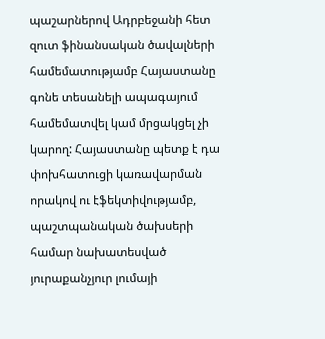պաշարներով Ադրբեջանի հետ զուտ ֆինանսական ծավալների համեմատությամբ Հայաստանը գոնե տեսանելի ապագայում համեմատվել կամ մրցակցել չի կարող: Հայաստանը պետք է դա փոխհատուցի կառավարման որակով ու էֆեկտիվությամբ, պաշտպանական ծախսերի համար նախատեսված յուրաքանչյուր լումայի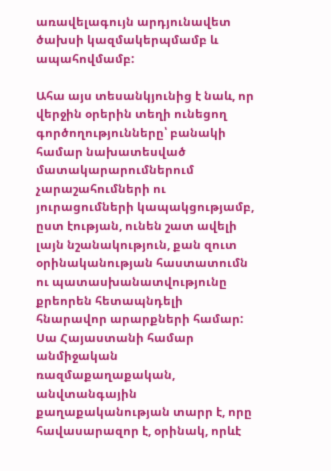առավելագույն արդյունավետ ծախսի կազմակերպմամբ և ապահովմամբ:

Ահա այս տեսանկյունից է նաև, որ վերջին օրերին տեղի ունեցող գործողությունները՝ բանակի համար նախատեսված մատակարարումներում չարաշահումների ու յուրացումների կապակցությամբ, ըստ էության, ունեն շատ ավելի լայն նշանակություն, քան զուտ օրինականության հաստատումն ու պատասխանատվությունը քրեորեն հետապնդելի հնարավոր արարքների համար: Սա Հայաստանի համար անմիջական ռազմաքաղաքական, անվտանգային քաղաքականության տարր է, որը հավասարազոր է, օրինակ, որևէ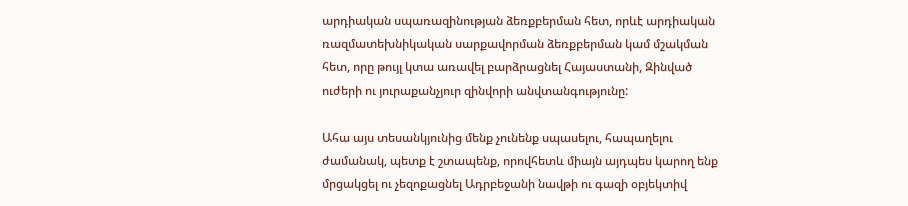արդիական սպառազինության ձեռքբերման հետ, որևէ արդիական ռազմատեխնիկական սարքավորման ձեռքբերման կամ մշակման հետ, որը թույլ կտա առավել բարձրացնել Հայաստանի, Զինված ուժերի ու յուրաքանչյուր զինվորի անվտանգությունը:

Ահա այս տեսանկյունից մենք չունենք սպասելու, հապաղելու ժամանակ, պետք է շտապենք, որովհետև միայն այդպես կարող ենք մրցակցել ու չեզոքացնել Ադրբեջանի նավթի ու գազի օբյեկտիվ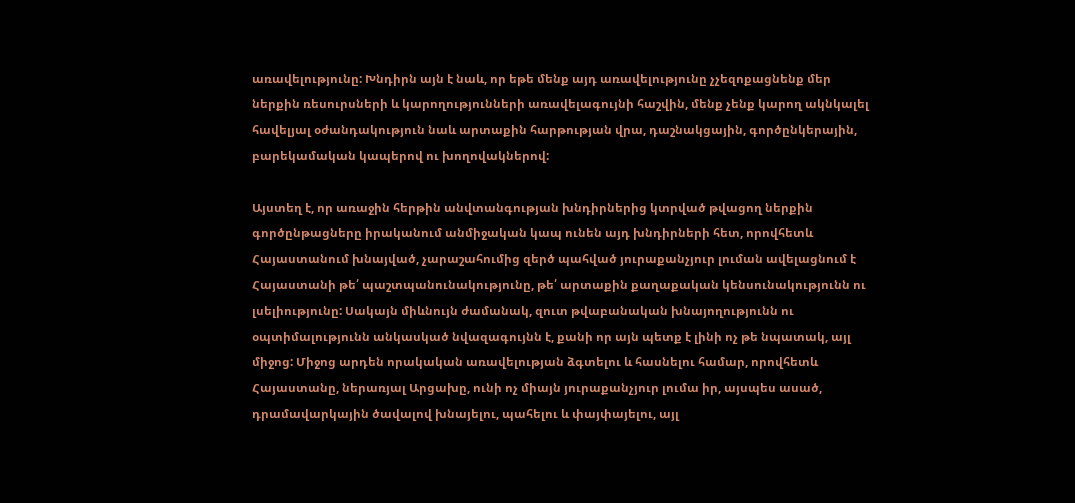առավելությունը: Խնդիրն այն է նաև, որ եթե մենք այդ առավելությունը չչեզոքացնենք մեր ներքին ռեսուրսների և կարողությունների առավելագույնի հաշվին, մենք չենք կարող ակնկալել հավելյալ օժանդակություն նաև արտաքին հարթության վրա, դաշնակցային, գործընկերային, բարեկամական կապերով ու խողովակներով:

Այստեղ է, որ առաջին հերթին անվտանգության խնդիրներից կտրված թվացող ներքին գործընթացները իրականում անմիջական կապ ունեն այդ խնդիրների հետ, որովհետև Հայաստանում խնայված, չարաշահումից զերծ պահված յուրաքանչյուր լուման ավելացնում է Հայաստանի թե՛ պաշտպանունակությունը, թե՛ արտաքին քաղաքական կենսունակությունն ու լսելիությունը: Սակայն միևնույն ժամանակ, զուտ թվաբանական խնայողությունն ու օպտիմալությունն անկասկած նվազագույնն է, քանի որ այն պետք է լինի ոչ թե նպատակ, այլ միջոց: Միջոց արդեն որակական առավելության ձգտելու և հասնելու համար, որովհետև Հայաստանը, ներառյալ Արցախը, ունի ոչ միայն յուրաքանչյուր լումա իր, այսպես ասած, դրամավարկային ծավալով խնայելու, պահելու և փայփայելու, այլ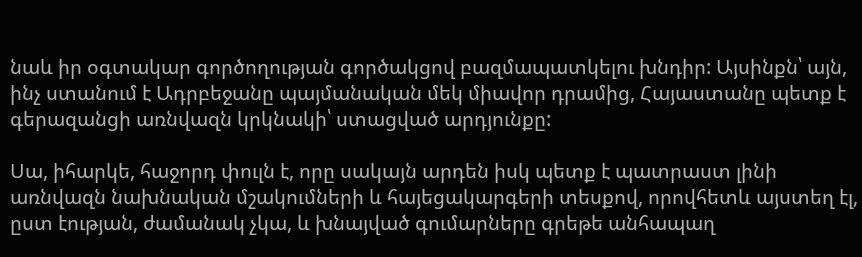նաև իր օգտակար գործողության գործակցով բազմապատկելու խնդիր: Այսինքն՝ այն, ինչ ստանում է Ադրբեջանը պայմանական մեկ միավոր դրամից, Հայաստանը պետք է գերազանցի առնվազն կրկնակի՝ ստացված արդյունքը:

Սա, իհարկե, հաջորդ փուլն է, որը սակայն արդեն իսկ պետք է պատրաստ լինի առնվազն նախնական մշակումների և հայեցակարգերի տեսքով, որովհետև այստեղ էլ, ըստ էության, ժամանակ չկա, և խնայված գումարները գրեթե անհապաղ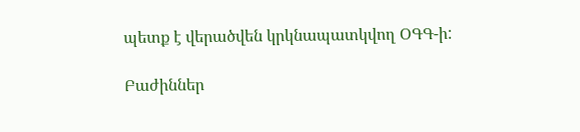պետք է վերածվեն կրկնապատկվող ՕԳԳ-ի:

Բաժիններ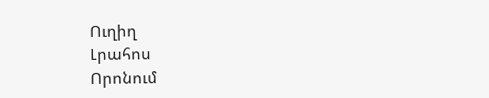Ուղիղ
Լրահոս
Որոնում